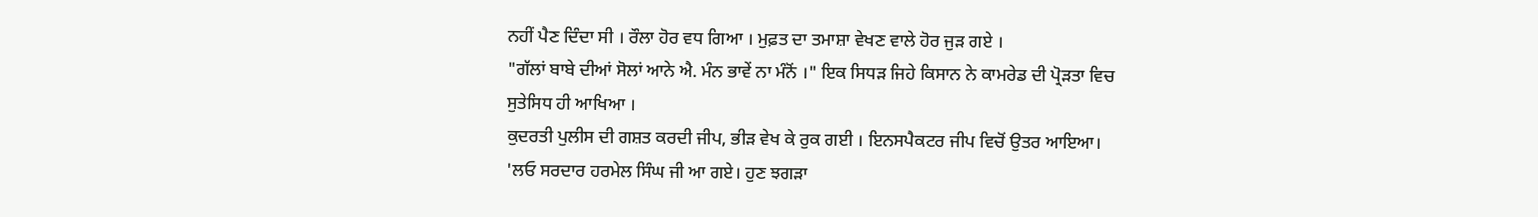ਨਹੀਂ ਪੈਣ ਦਿੰਦਾ ਸੀ । ਰੌਲਾ ਹੋਰ ਵਧ ਗਿਆ । ਮੁਫ਼ਤ ਦਾ ਤਮਾਸ਼ਾ ਵੇਖਣ ਵਾਲੇ ਹੋਰ ਜੁੜ ਗਏ ।
"ਗੱਲਾਂ ਬਾਬੇ ਦੀਆਂ ਸੋਲਾਂ ਆਨੇ ਐ. ਮੰਨ ਭਾਵੇਂ ਨਾ ਮੰਨੋਂ ।" ਇਕ ਸਿਧੜ ਜਿਹੇ ਕਿਸਾਨ ਨੇ ਕਾਮਰੇਡ ਦੀ ਪ੍ਰੋੜਤਾ ਵਿਚ ਸੁਤੇਸਿਧ ਹੀ ਆਖਿਆ ।
ਕੁਦਰਤੀ ਪੁਲੀਸ ਦੀ ਗਸ਼ਤ ਕਰਦੀ ਜੀਪ, ਭੀੜ ਵੇਖ ਕੇ ਰੁਕ ਗਈ । ਇਨਸਪੈਕਟਰ ਜੀਪ ਵਿਚੋਂ ਉਤਰ ਆਇਆ।
'ਲਓ ਸਰਦਾਰ ਹਰਮੇਲ ਸਿੰਘ ਜੀ ਆ ਗਏ। ਹੁਣ ਝਗੜਾ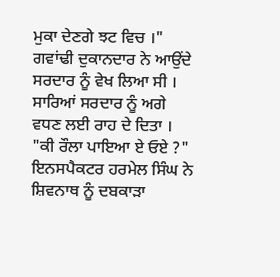ਮੁਕਾ ਦੇਣਗੇ ਝਟ ਵਿਚ ।" ਗਵਾਂਢੀ ਦੁਕਾਨਦਾਰ ਨੇ ਆਉਂਦੇ ਸਰਦਾਰ ਨੂੰ ਵੇਖ ਲਿਆ ਸੀ ।
ਸਾਰਿਆਂ ਸਰਦਾਰ ਨੂੰ ਅਗੇ ਵਧਣ ਲਈ ਰਾਹ ਦੇ ਦਿਤਾ ।
"ਕੀ ਰੌਲਾ ਪਾਇਆ ਏ ਓਏ ?" ਇਨਸਪੈਕਟਰ ਹਰਮੇਲ ਸਿੰਘ ਨੇ ਸ਼ਿਵਨਾਥ ਨੂੰ ਦਬਕਾੜਾ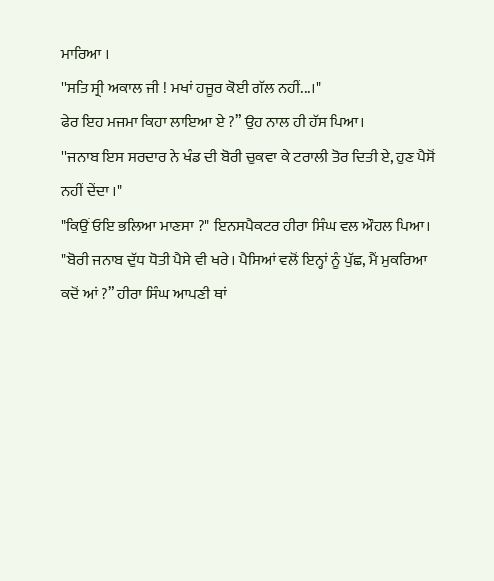ਮਾਰਿਆ ।
''ਸਤਿ ਸ੍ਰੀ ਅਕਾਲ ਜੀ ! ਮਖਾਂ ਹਜੂਰ ਕੋਈ ਗੱਲ ਨਹੀਂ...।"
ਫੇਰ ਇਹ ਮਜਮਾ ਕਿਹਾ ਲਾਇਆ ਏ ?” ਉਹ ਨਾਲ ਹੀ ਹੱਸ ਪਿਆ।
''ਜਨਾਬ ਇਸ ਸਰਦਾਰ ਨੇ ਖੰਡ ਦੀ ਬੋਰੀ ਚੁਕਵਾ ਕੇ ਟਰਾਲੀ ਤੋਰ ਦਿਤੀ ਏ, ਹੁਣ ਪੈਸੋਂ ਨਹੀਂ ਦੇਂਦਾ ।"
"ਕਿਉਂ ਓਇ ਭਲਿਆ ਮਾਣਸਾ ?" ਇਨਸਪੈਕਟਰ ਹੀਰਾ ਸਿੰਘ ਵਲ ਔਹਲ ਪਿਆ।
"ਬੋਰੀ ਜਨਾਬ ਦੁੱਧ ਧੋਤੀ ਪੈਸੇ ਵੀ ਖਰੇ। ਪੈਸਿਆਂ ਵਲੋਂ ਇਨ੍ਹਾਂ ਨੂੰ ਪੁੱਛ, ਮੈਂ ਮੁਕਰਿਆ ਕਦੋਂ ਆਂ ?” ਹੀਰਾ ਸਿੰਘ ਆਪਣੀ ਥਾਂ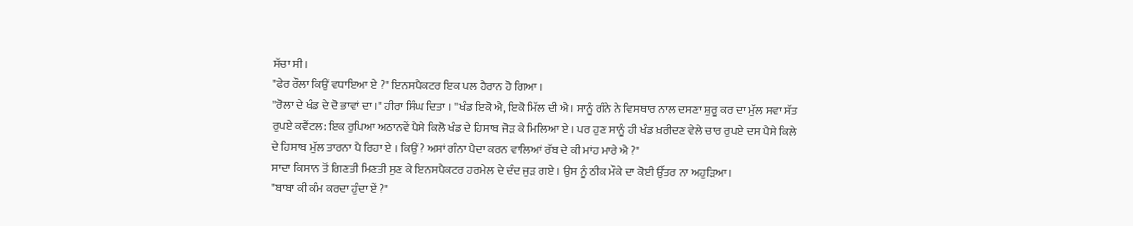ਸੱਚਾ ਸੀ।
"ਫੇਰ ਰੌਲਾ ਕਿਉਂ ਵਧਾਇਆ ਏ ?" ਇਨਸਪੈਕਟਰ ਇਕ ਪਲ ਹੈਰਾਨ ਹੋ ਗਿਆ ।
''ਰੋਲਾ ਦੇ ਖੰਡ ਦੇ ਦੋ ਭਾਵਾਂ ਦਾ ।" ਹੀਰਾ ਸਿੰਘ ਦਿਤਾ । ''ਖੰਡ ਇਕੋ ਐ, ਇਕੋ ਮਿੱਲ ਦੀ ਐ। ਸਾਨੂੰ ਗੰਨੇ ਨੇ ਵਿਸਥਾਰ ਨਾਲ ਦਸਣਾ ਸ਼ੁਰੂ ਕਰ ਦਾ ਮੁੱਲ ਸਵਾ ਸੱਤ ਰੁਪਏ ਕਵੈਂਟਲ: ਇਕ ਰੁਪਿਆ ਅਠਾਨਵੇਂ ਪੈਸੇ ਕਿਲੋ ਖੰਡ ਦੇ ਹਿਸਾਬ ਜੋੜ ਕੇ ਮਿਲਿਆ ਏ । ਪਰ ਹੁਣ ਸਾਨੂੰ ਹੀ ਖੰਡ ਖ਼ਰੀਦਣ ਵੇਲੇ ਚਾਰ ਰੁਪਏ ਦਸ ਪੈਸੇ ਕਿਲੇ ਦੇ ਹਿਸਾਬ ਮੁੱਲ ਤਾਰਨਾ ਪੈ ਰਿਹਾ ਏ । ਕਿਉਂ? ਅਸਾਂ ਗੰਨਾ ਪੈਦਾ ਕਰਨ ਵਾਲਿਆਂ ਰੱਬ ਦੇ ਕੀ ਮਾਂਹ ਮਾਰੇ ਐ ?"
ਸਾਦਾ ਕਿਸਾਨ ਤੋਂ ਗਿਣਤੀ ਮਿਣਤੀ ਸੁਣ ਕੇ ਇਨਸਪੈਕਟਰ ਹਰਮੇਲ ਦੇ ਦੰਦ ਜੁੜ ਗਏ । ਉਸ ਨੂੰ ਠੀਕ ਮੌਕੇ ਦਾ ਕੋਈ ਉੱਤਰ ਨਾ ਅਹੁੜਿਆ।
"ਬਾਬਾ ਕੀ ਕੰਮ ਕਰਦਾ ਹੁੰਦਾ ਏਂ ?"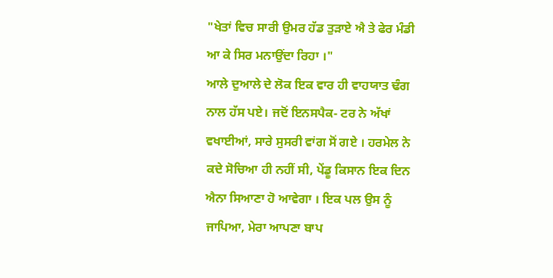"ਖੇਤਾਂ ਵਿਚ ਸਾਰੀ ਉਮਰ ਹੱਡ ਤੁੜਾਏ ਐ ਤੇ ਫੇਰ ਮੰਡੀ ਆ ਕੇ ਸਿਰ ਮਨਾਉਂਦਾ ਰਿਹਾ ।"
ਆਲੇ ਦੁਆਲੇ ਦੇ ਲੋਕ ਇਕ ਵਾਰ ਹੀ ਵਾਹਯਾਤ ਢੰਗ ਨਾਲ ਹੱਸ ਪਏ। ਜਦੋਂ ਇਨਸਪੈਕ- ਟਰ ਨੇ ਅੱਖਾਂ ਵਖਾਈਆਂ, ਸਾਰੇ ਸੁਸਰੀ ਵਾਂਗ ਸੋਂ ਗਏ । ਹਰਮੇਲ ਨੇ ਕਦੇ ਸੋਚਿਆ ਹੀ ਨਹੀਂ ਸੀ, ਪੇਂਡੂ ਕਿਸਾਨ ਇਕ ਦਿਨ ਐਨਾ ਸਿਆਣਾ ਹੋ ਆਵੇਗਾ । ਇਕ ਪਲ ਉਸ ਨੂੰ ਜਾਪਿਆ, ਮੇਰਾ ਆਪਣਾ ਬਾਪ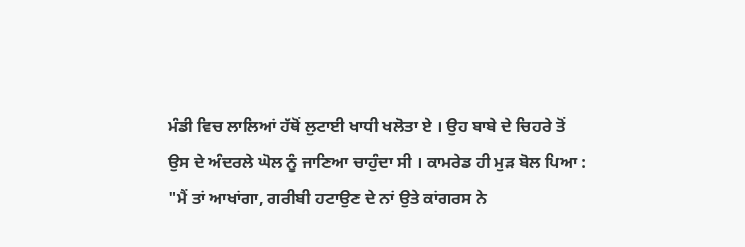ਮੰਡੀ ਵਿਚ ਲਾਲਿਆਂ ਹੱਥੋਂ ਲੁਟਾਈ ਖਾਧੀ ਖਲੋਤਾ ਏ । ਉਹ ਬਾਬੇ ਦੇ ਚਿਹਰੇ ਤੋਂ ਉਸ ਦੇ ਅੰਦਰਲੇ ਘੋਲ ਨੂੰ ਜਾਣਿਆ ਚਾਹੁੰਦਾ ਸੀ । ਕਾਮਰੇਡ ਹੀ ਮੁੜ ਬੋਲ ਪਿਆ :
"ਮੈਂ ਤਾਂ ਆਖਾਂਗਾ, ਗਰੀਬੀ ਹਟਾਉਣ ਦੇ ਨਾਂ ਉਤੇ ਕਾਂਗਰਸ ਨੇ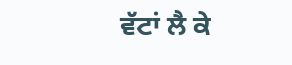ਵੱਟਾਂ ਲੈ ਕੇ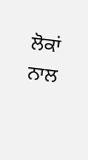ਲੋਕਾਂ ਨਾਲ